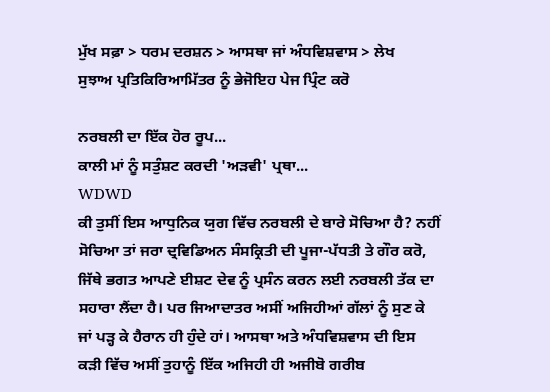ਮੁੱਖ ਸਫ਼ਾ > ਧਰਮ ਦਰਸ਼ਨ > ਆਸਥਾ ਜਾਂ ਅੰਧਵਿਸ਼ਵਾਸ > ਲੇਖ
ਸੁਝਾਅ ਪ੍ਰਤਿਕਿਰਿਆਮਿੱਤਰ ਨੂੰ ਭੇਜੋਇਹ ਪੇਜ ਪ੍ਰਿੰਟ ਕਰੋ

ਨਰਬਲੀ ਦਾ ਇੱਕ ਹੋਰ ਰੂਪ...
ਕਾਲੀ ਮਾਂ ਨੂੰ ਸਤੁੰਸ਼ਟ ਕਰਦੀ 'ਅੜਵੀ' ਪ੍ਰਥਾ...
WDWD
ਕੀ ਤੁਸੀਂ ਇਸ ਆਧੁਨਿਕ ਯੁਗ ਵਿੱਚ ਨਰਬਲੀ ਦੇ ਬਾਰੇ ਸੋਚਿਆ ਹੈ? ਨਹੀਂ ਸੋਚਿਆ ਤਾਂ ਜਰਾ ਦ੍ਰਵਿਡਿਅਨ ਸੰਸਕ੍ਰਿਤੀ ਦੀ ਪੂਜਾ-ਪੱਧਤੀ ਤੇ ਗੌਰ ਕਰੋ, ਜਿੱਥੇ ਭਗਤ ਆਪਣੇ ਈਸ਼ਟ ਦੇਵ ਨੂੰ ਪ੍ਰਸੰਨ ਕਰਨ ਲਈ ਨਰਬਲੀ ਤੱਕ ਦਾ ਸਹਾਰਾ ਲੈਂਦਾ ਹੈ। ਪਰ ਜਿਆਦਾਤਰ ਅਸੀਂ ਅਜਿਹੀਆਂ ਗੱਲਾਂ ਨੂੰ ਸੁਣ ਕੇ ਜਾਂ ਪੜ੍ਹ ਕੇ ਹੈਰਾਨ ਹੀ ਹੁੰਦੇ ਹਾਂ। ਆਸਥਾ ਅਤੇ ਅੰਧਵਿਸ਼ਵਾਸ ਦੀ ਇਸ ਕੜੀ ਵਿੱਚ ਅਸੀਂ ਤੁਹਾਨੂੰ ਇੱਕ ਅਜਿਹੀ ਹੀ ਅਜੀਬੋ ਗਰੀਬ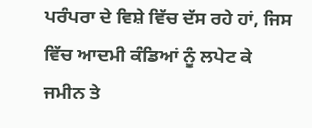ਪਰੰਪਰਾ ਦੇ ਵਿਸ਼ੇ ਵਿੱਚ ਦੱਸ ਰਹੇ ਹਾਂ, ਜਿਸ ਵਿੱਚ ਆਦਮੀ ਕੰਡਿਆਂ ਨੂੰ ਲਪੇਟ ਕੇ ਜਮੀਨ ਤੇ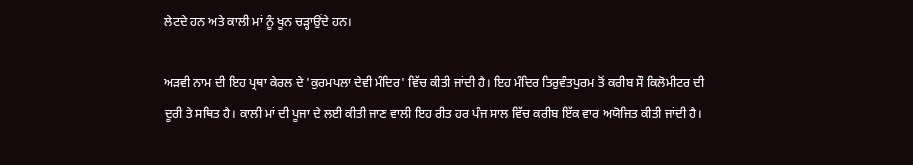ਲੇਟਦੇ ਹਨ ਅਤੇ ਕਾਲੀ ਮਾਂ ਨੂੰ ਖੂਨ ਚੜ੍ਹਾਉਂਦੇ ਹਨ।

ਅੜਵੀ ਨਾਮ ਦੀ ਇਹ ਪ੍ਰਥਾ ਕੇਰਲ ਦੇ 'ਕੁਰਮਪਲਾ ਦੇਵੀ ਮੰਦਿਰ' ਵਿੱਚ ਕੀਤੀ ਜਾਂਦੀ ਹੈ। ਇਹ ਮੰਦਿਰ ਤਿਰੁਵੰਤਪੁਰਮ ਤੋਂ ਕਰੀਬ ਸੌ ਕਿਲੋਮੀਟਰ ਦੀ ਦੂਰੀ ਤੇ ਸਥਿਤ ਹੈ। ਕਾਲੀ ਮਾਂ ਦੀ ਪੂਜਾ ਦੇ ਲਈ ਕੀਤੀ ਜਾਣ ਵਾਲੀ ਇਹ ਰੀਤ ਹਰ ਪੰਜ ਸਾਲ ਵਿੱਚ ਕਰੀਬ ਇੱਕ ਵਾਰ ਅਯੋਜਿਤ ਕੀਤੀ ਜਾਂਦੀ ਹੈ।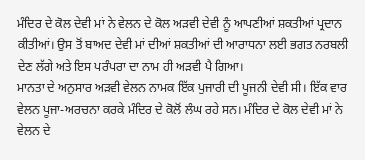ਮੰਦਿਰ ਦੇ ਕੋਲ ਦੇਵੀ ਮਾਂ ਨੇ ਵੇਲਨ ਦੇ ਕੋਲ ਅੜਵੀ ਦੇਵੀ ਨੂੰ ਆਪਣੀਆਂ ਸ਼ਕਤੀਆਂ ਪ੍ਰਦਾਨ ਕੀਤੀਆਂ। ਉਸ ਤੋਂ ਬਾਅਦ ਦੇਵੀ ਮਾਂ ਦੀਆਂ ਸ਼ਕਤੀਆਂ ਦੀ ਆਰਾਧਨਾ ਲਈ ਭਗਤ ਨਰਬਲੀ ਦੇਣ ਲੱਗੇ ਅਤੇ ਇਸ ਪਰੰਪਰਾ ਦਾ ਨਾਮ ਹੀ ਅੜਵੀ ਪੈ ਗਿਆ।
ਮਾਨਤਾ ਦੇ ਅਨੁਸਾਰ ਅੜਵੀ ਵੇਲਨ ਨਾਮਕ ਇੱਕ ਪੁਜਾਰੀ ਦੀ ਪੂਜਨੀ ਦੇਵੀ ਸੀ। ਇੱਕ ਵਾਰ ਵੇਲਨ ਪੂਜਾ-ਅਰਚਨਾ ਕਰਕੇ ਮੰਦਿਰ ਦੇ ਕੋਲੋਂ ਲੰਘ ਰਹੇ ਸਨ। ਮੰਦਿਰ ਦੇ ਕੋਲ ਦੇਵੀ ਮਾਂ ਨੇ ਵੇਲਨ ਦੇ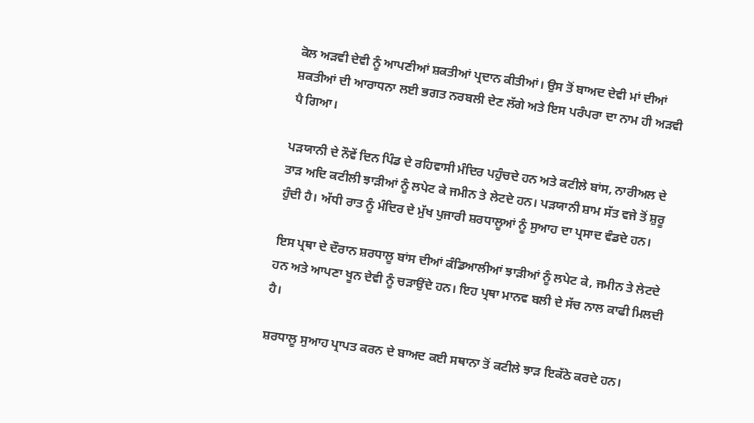ਕੋਲ ਅੜਵੀ ਦੇਵੀ ਨੂੰ ਆਪਣੀਆਂ ਸ਼ਕਤੀਆਂ ਪ੍ਰਦਾਨ ਕੀਤੀਆਂ। ਉਸ ਤੋਂ ਬਾਅਦ ਦੇਵੀ ਮਾਂ ਦੀਆਂ ਸ਼ਕਤੀਆਂ ਦੀ ਆਰਾਧਨਾ ਲਈ ਭਗਤ ਨਰਬਲੀ ਦੇਣ ਲੱਗੇ ਅਤੇ ਇਸ ਪਰੰਪਰਾ ਦਾ ਨਾਮ ਹੀ ਅੜਵੀ ਪੈ ਗਿਆ।

ਪੜਯਾਨੀ ਦੇ ਨੌਵੇਂ ਦਿਨ ਪਿੰਡ ਦੇ ਰਹਿਵਾਸੀ ਮੰਦਿਰ ਪਹੁੰਚਦੇ ਹਨ ਅਤੇ ਕਟੀਲੇ ਬਾਂਸ, ਨਾਰੀਅਲ ਦੇ ਤਾੜ ਅਦਿ ਕਟੀਲੀ ਝਾੜੀਆਂ ਨੂੰ ਲਪੇਟ ਕੇ ਜਮੀਨ ਤੇ ਲੇਟਦੇ ਹਨ। ਪੜਯਾਨੀ ਸ਼ਾਮ ਸੱਤ ਵਜੇ ਤੋਂ ਸ਼ੁਰੂ ਹੁੰਦੀ ਹੈ। ਅੱਧੀ ਰਾਤ ਨੂੰ ਮੰਦਿਰ ਦੇ ਮੁੱਖ ਪੁਜਾਰੀ ਸ਼ਰਧਾਲੂਆਂ ਨੂੰ ਸੁਆਹ ਦਾ ਪ੍ਰਸਾਦ ਵੰਡਦੇ ਹਨ।

ਇਸ ਪ੍ਰਥਾ ਦੇ ਦੌਰਾਨ ਸ਼ਰਧਾਲੂ ਬਾਂਸ ਦੀਆਂ ਕੰਡਿਆਲੀਆਂ ਝਾੜੀਆਂ ਨੂੰ ਲਪੇਟ ਕੇ, ਜਮੀਨ ਤੇ ਲੇਟਦੇ ਹਨ ਅਤੇ ਆਪਣਾ ਖੂਨ ਦੇਵੀ ਨੂੰ ਚੜਾਉਂਦੇ ਹਨ। ਇਹ ਪ੍ਰਥਾ ਮਾਨਵ ਬਲੀ ਦੇ ਸੱਚ ਨਾਲ ਕਾਫੀ ਮਿਲਦੀ ਹੈ।

ਸ਼ਰਧਾਲੂ ਸੁਆਹ ਪ੍ਰਾਪਤ ਕਰਨ ਦੇ ਬਾਅਦ ਕਈ ਸਥਾਨਾ ਤੋਂ ਕਟੀਲੇ ਝਾੜ ਇਕੱਠੇ ਕਰਦੇ ਹਨ।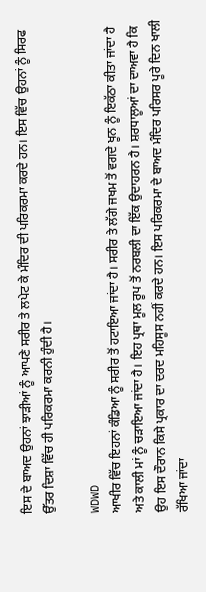ਇਸ ਦੇ ਬਾਅਦ ਉਹਨਾਂ ਝਾੜੀਆਂ ਨੂੰ ਆਪਣੇ ਸਰੀਰ ਤੇ ਲਪੇਟ ਕੇ ਮੰਦਿਰ ਦੀ ਪਰਿਕਰਮਾ ਕਰਦੇ ਹਨ। ਇਸ ਵਿੱਚ ਉਹਨਾਂ ਨੂੰ ਸਿਰਫ ਉੱਤਰ ਦਿਸ਼ਾ ਵਿੱਚ ਹੀ ਪਰਿਕਰਮਾ ਕਰਨੀ ਹੁੰਦੀ ਹੈ।

WDWD
ਆਖੀਰ ਵਿੱਚ ਇਹਨਾਂ ਕੰਡਿਆ ਨੂੰ ਸਰੀਰ ਤੋਂ ਹਟਾਇਆ ਜਾਂਦਾ ਹੈ। ਸਰੀਰ ਤੇ ਲੱਗੇ ਜਖਮ ਤੋਂ ਵਗਦੇ ਖੂਨ ਨੂੰ ਇਕੱਠਾ ਕੀਤਾ ਜਾਂਦਾ ਹੈ ਅਤੇ ਕਾਲੀ ਮਾਂ ਨੂੰ ਚੜਾਇਆ ਜਾਂਦਾ ਹੈ। ਇਹ ਪ੍ਰਥਾ ਮੂਲ ਰੂਪ ਤੋਂ ਨਰਬਲੀ ਦਾ ਇੱਕ ਉਦਾਹਰਨ ਹੈ। ਸ਼ਰਧਾਲੂਆਂ ਦਾ ਦਾਅਵਾ ਹੈ ਕਿ ਉਹ ਇਸ ਦੌਰਾਨ ਕਿਸੇ ਪ੍ਰਕਾਰ ਦਾ ਦਰਦ ਮਹਿਸੂਸ ਨਹੀਂ ਕਰਦੇ ਹਨ। ਇਸ ਪਰਿਕਰਮਾ ਦੇ ਬਾਅਦ ਮੰਦਿਰ ਪਰਿਸਰ ਪੂਰੇ ਦਿਨ ਖਾਲੀ ਰੱਖਿਆ ਜਾਂਦਾ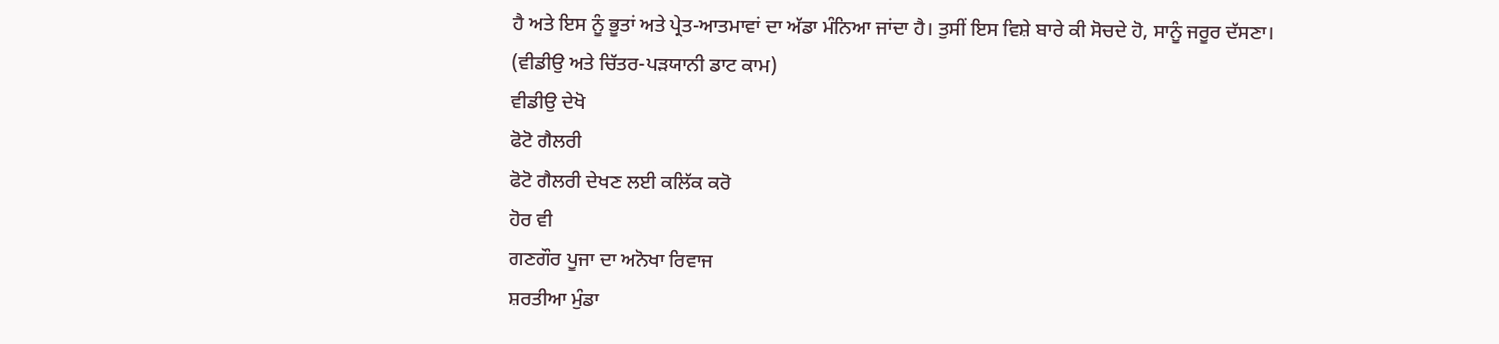ਹੈ ਅਤੇ ਇਸ ਨੂੰ ਭੂਤਾਂ ਅਤੇ ਪ੍ਰੇਤ-ਆਤਮਾਵਾਂ ਦਾ ਅੱਡਾ ਮੰਨਿਆ ਜਾਂਦਾ ਹੈ। ਤੁਸੀਂ ਇਸ ਵਿਸ਼ੇ ਬਾਰੇ ਕੀ ਸੋਚਦੇ ਹੋ, ਸਾਨੂੰ ਜਰੂਰ ਦੱਸਣਾ।
(ਵੀਡੀਉ ਅਤੇ ਚਿੱਤਰ-ਪੜਯਾਨੀ ਡਾਟ ਕਾਮ)
ਵੀਡੀਉ ਦੇਖੋ
ਫੋਟੋ ਗੈਲਰੀ
ਫੋਟੋ ਗੈਲਰੀ ਦੇਖਣ ਲਈ ਕਲਿੱਕ ਕਰੋ
ਹੋਰ ਵੀ
ਗਣਗੌਰ ਪੂਜਾ ਦਾ ਅਨੋਖਾ ਰਿਵਾਜ
ਸ਼ਰਤੀਆ ਮੁੰਡਾ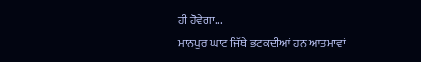ਹੀ ਹੋਵੇਗਾ...
ਮਾਨਪੁਰ ਘਾਟ ਜਿੱਥੇ ਭਟਕਦੀਆਂ ਹਨ ਆਤਮਾਵਾਂ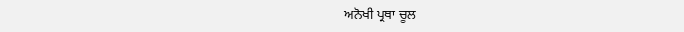ਅਨੋਖੀ ਪ੍ਰਥਾ ਚੂਲ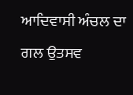ਆਦਿਵਾਸੀ ਅੰਚਲ ਦਾ ਗਲ ਉਤਸਵ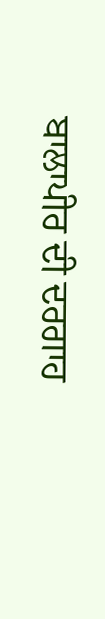ਬਾਲਾਪੀਰ ਦੀ ਦਰਗਾਹ